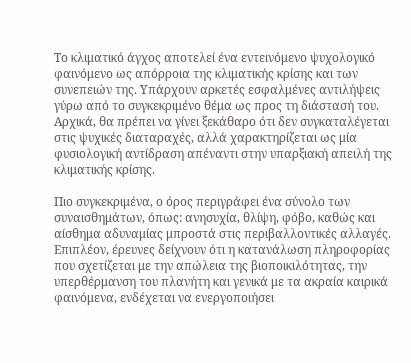Το κλιματικό άγχος αποτελεί ένα εντεινόμενο ψυχολογικό φαινόμενο ως απόρροια της κλιματικής κρίσης και των συνεπειών της. Υπάρχουν αρκετές εσφαλμένες αντιλήψεις γύρω από το συγκεκριμένο θέμα ως προς τη διάστασή του. Αρχικά, θα πρέπει να γίνει ξεκάθαρο ότι δεν συγκαταλέγεται στις ψυχικές διαταραχές, αλλά χαρακτηρίζεται ως μία φυσιολογική αντίδραση απέναντι στην υπαρξιακή απειλή της κλιματικής κρίσης.

Πιο συγκεκριμένα, ο όρος περιγράφει ένα σύνολο των συναισθημάτων, όπως: ανησυχία, θλίψη, φόβο, καθώς και αίσθημα αδυναμίας μπροστά στις περιβαλλοντικές αλλαγές. Επιπλέον, έρευνες δείχνουν ότι η κατανάλωση πληροφορίας που σχετίζεται με την απώλεια της βιοποικιλότητας, την υπερθέρμανση του πλανήτη και γενικά με τα ακραία καιρικά φαινόμενα, ενδέχεται να ενεργοποιήσει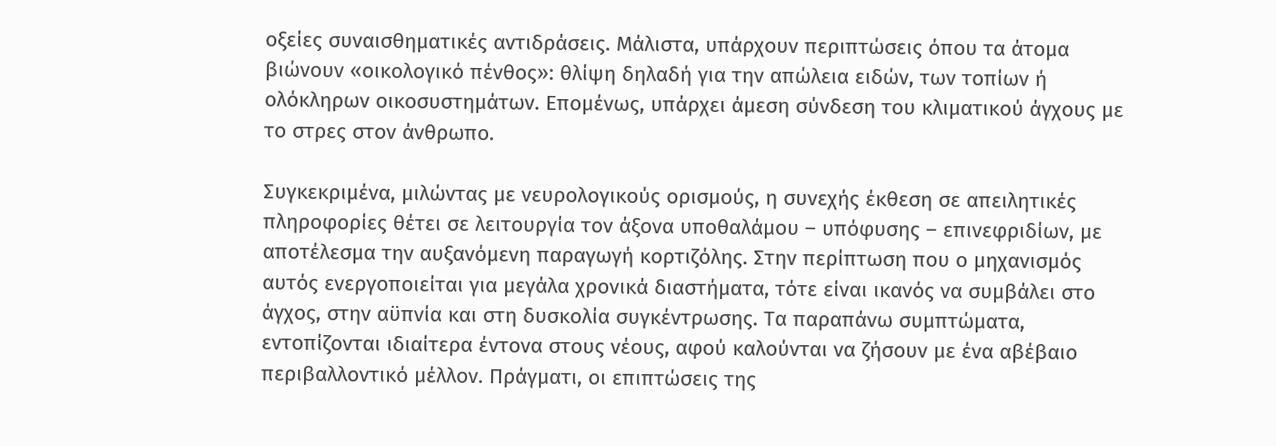οξείες συναισθηματικές αντιδράσεις. Μάλιστα, υπάρχουν περιπτώσεις όπου τα άτομα βιώνουν «οικολογικό πένθος»: θλίψη δηλαδή για την απώλεια ειδών, των τοπίων ή ολόκληρων οικοσυστημάτων. Επομένως, υπάρχει άμεση σύνδεση του κλιματικού άγχους με το στρες στον άνθρωπο.

Συγκεκριμένα, μιλώντας με νευρολογικούς ορισμούς, η συνεχής έκθεση σε απειλητικές πληροφορίες θέτει σε λειτουργία τον άξονα υποθαλάμου – υπόφυσης – επινεφριδίων, με αποτέλεσμα την αυξανόμενη παραγωγή κορτιζόλης. Στην περίπτωση που ο μηχανισμός αυτός ενεργοποιείται για μεγάλα χρονικά διαστήματα, τότε είναι ικανός να συμβάλει στο άγχος, στην αϋπνία και στη δυσκολία συγκέντρωσης. Τα παραπάνω συμπτώματα, εντοπίζονται ιδιαίτερα έντονα στους νέους, αφού καλούνται να ζήσουν με ένα αβέβαιο περιβαλλοντικό μέλλον. Πράγματι, οι επιπτώσεις της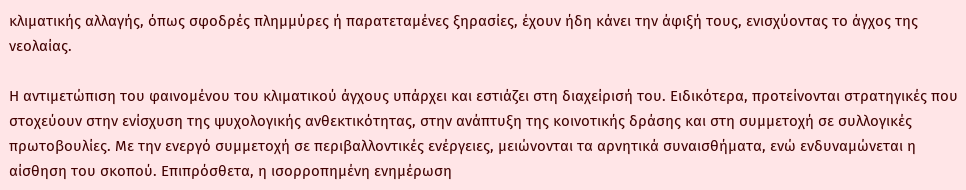κλιματικής αλλαγής, όπως σφοδρές πλημμύρες ή παρατεταμένες ξηρασίες, έχουν ήδη κάνει την άφιξή τους, ενισχύοντας το άγχος της νεολαίας.

Η αντιμετώπιση του φαινομένου του κλιματικού άγχους υπάρχει και εστιάζει στη διαχείρισή του. Ειδικότερα, προτείνονται στρατηγικές που στοχεύουν στην ενίσχυση της ψυχολογικής ανθεκτικότητας, στην ανάπτυξη της κοινοτικής δράσης και στη συμμετοχή σε συλλογικές πρωτοβουλίες. Με την ενεργό συμμετοχή σε περιβαλλοντικές ενέργειες, μειώνονται τα αρνητικά συναισθήματα, ενώ ενδυναμώνεται η αίσθηση του σκοπού. Επιπρόσθετα, η ισορροπημένη ενημέρωση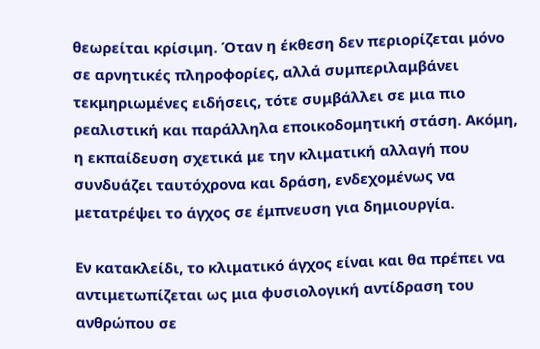θεωρείται κρίσιμη. Όταν η έκθεση δεν περιορίζεται μόνο σε αρνητικές πληροφορίες, αλλά συμπεριλαμβάνει τεκμηριωμένες ειδήσεις, τότε συμβάλλει σε μια πιο ρεαλιστική και παράλληλα εποικοδομητική στάση. Ακόμη, η εκπαίδευση σχετικά με την κλιματική αλλαγή που συνδυάζει ταυτόχρονα και δράση, ενδεχομένως να μετατρέψει το άγχος σε έμπνευση για δημιουργία.

Εν κατακλείδι, το κλιματικό άγχος είναι και θα πρέπει να αντιμετωπίζεται ως μια φυσιολογική αντίδραση του ανθρώπου σε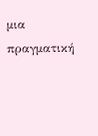μια πραγματική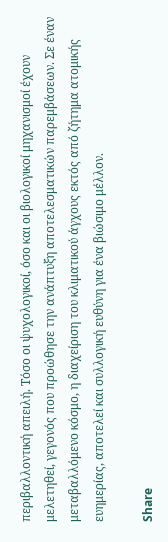περιβαλλοντική απειλή. Τόσο οι ψυχολογικοί, όσο και οι βιολογικοί μηχανισμοί έχουν μελετηθεί, γεγονός που προώθησε την ανάπτυξη αποτελεσματικών παρεμβάσεων. Σε έναν μεταβαλλόμενο κόσμο, η διαχείριση του κλιματικού άγχους εκτός από ζήτημα ατομικής ευημερίας, αποτελεί και συλλογική ευθύνη για ένα βιώσιμο μέλλον.

Share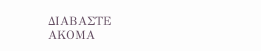ΔΙΑΒΑΣΤΕ
ΑΚΟΜΑ